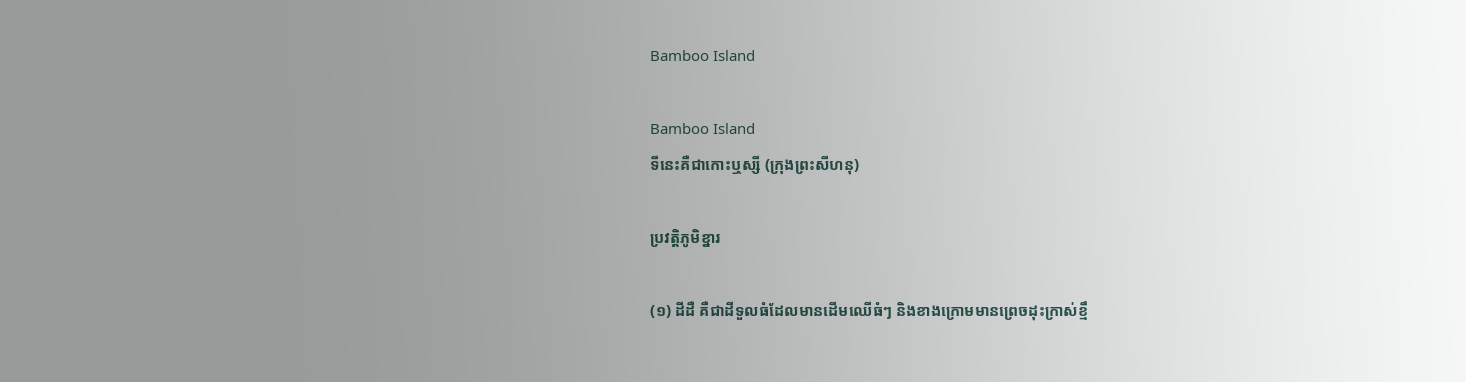Bamboo Island

Bamboo Island
ទីនេះគឺជាកោះឬស្សី (ក្រុងព្រះសីហនុ)

ប្រវត្តិភូមិខ្នារ

(១) ដីដឺ គឺជាដីទួលធំដែលមានដើមឈើធំៗ និងខាងក្រោមមានព្រេចដុះក្រាស់ខ្មឹ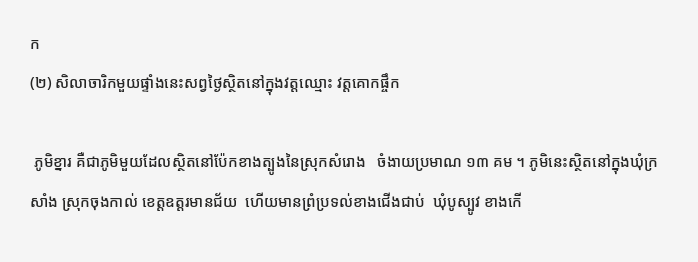ក
(២) សិលាចារិកមួយផ្ទាំងនេះសព្វថ្ងៃស្ថិតនៅក្នុងវត្តឈ្មោះ វត្តគោកផ្ចឹក

 ភូមិខ្នារ គឺជាភូមិមួយដែលស្ថិតនៅប៉ែកខាងត្បូងនៃស្រុកសំរោង   ចំងាយប្រមាណ ១៣ គម ។ ភូមិនេះស្ថិតនៅក្នុងឃុំក្រសាំង ស្រុកចុងកាល់ ខេត្តឧត្តរមានជ័យ  ហើយមានព្រំប្រទល់ខាងជើងជាប់  ឃុំបូស្បូវ ខាងកើ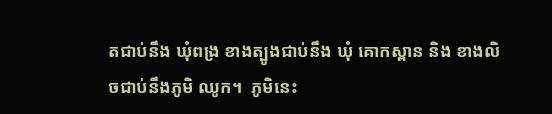តជាប់នឹង ឃុំពង្រ ខាងត្បូងជាប់នឹង ឃុំ គោកស្ពាន និង ខាងលិចជាប់នឹងភូមិ ឈូក។  ភូមិនេះ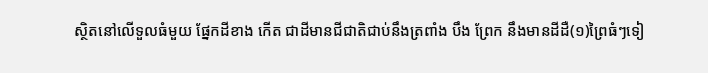ស្ថិតនៅលើទួលធំមួយ ផ្នែកដីខាង កើត ជាដីមានជីជាតិជាប់នឹងត្រពាំង បឹង ព្រែក នឹងមានដីដឺ(១)ព្រៃធំៗទៀ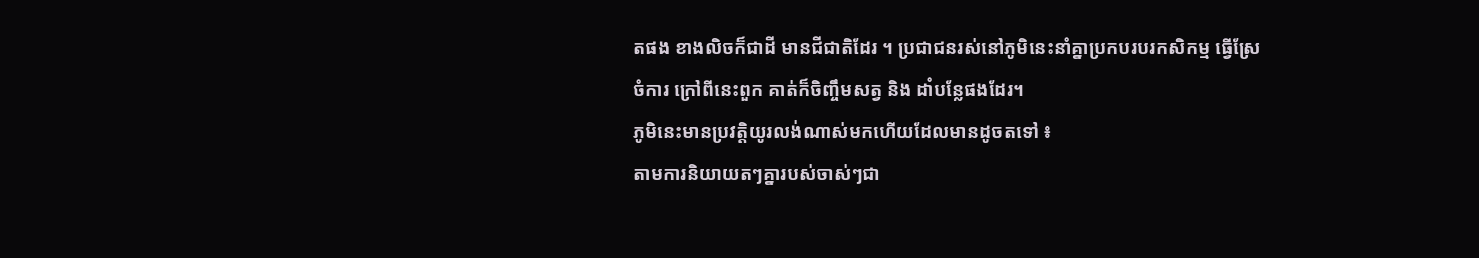តផង ខាងលិចក៏ជាដី មានជីជាតិដែរ ។ ប្រជាជនរស់នៅភូមិនេះនាំគ្នាប្រកបរបរកសិកម្ម ធ្វើស្រែ ចំការ ក្រៅពីនេះពួក គាត់ក៏ចិញ្ចឹមសត្វ និង ដាំបន្លែផងដែរ។
ភូមិនេះមានប្រវត្តិយូរលង់ណាស់មកហើយដែលមានដូចតទៅ ៖
តាមការនិយាយតៗគ្នារបស់ចាស់ៗជា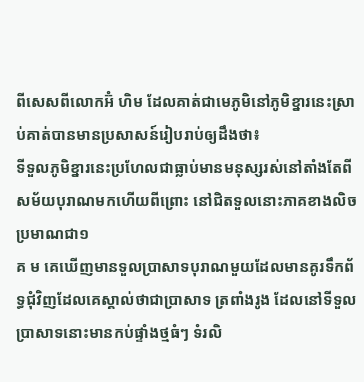ពីសេសពីលោកអ៊ំ ហិម ដែលគាត់ជាមេភូមិនៅភូមិខ្នារនេះស្រាប់គាត់បានមានប្រសាសន៍រៀបរាប់ឲ្យដឹងថា៖
ទីទួលភូមិខ្នារនេះប្រហែលជាធ្លាប់មានមនុស្សរស់នៅតាំងតែពីសម័យបុរាណមកហើយពីព្រោះ នៅជិតទួលនោះភាគខាងលិចប្រមាណជា១
គ ម គេឃើញមានទួលប្រាសាទបុរាណមួយដែលមានគូរទឹកព័ទ្ធជុំវិញដែលគេស្គាល់ថាជាប្រាសាទ ត្រពាំងរូង ដែលនៅទីទួលប្រាសាទនោះមានកប់ផ្ទាំងថ្មធំៗ ទំរលិ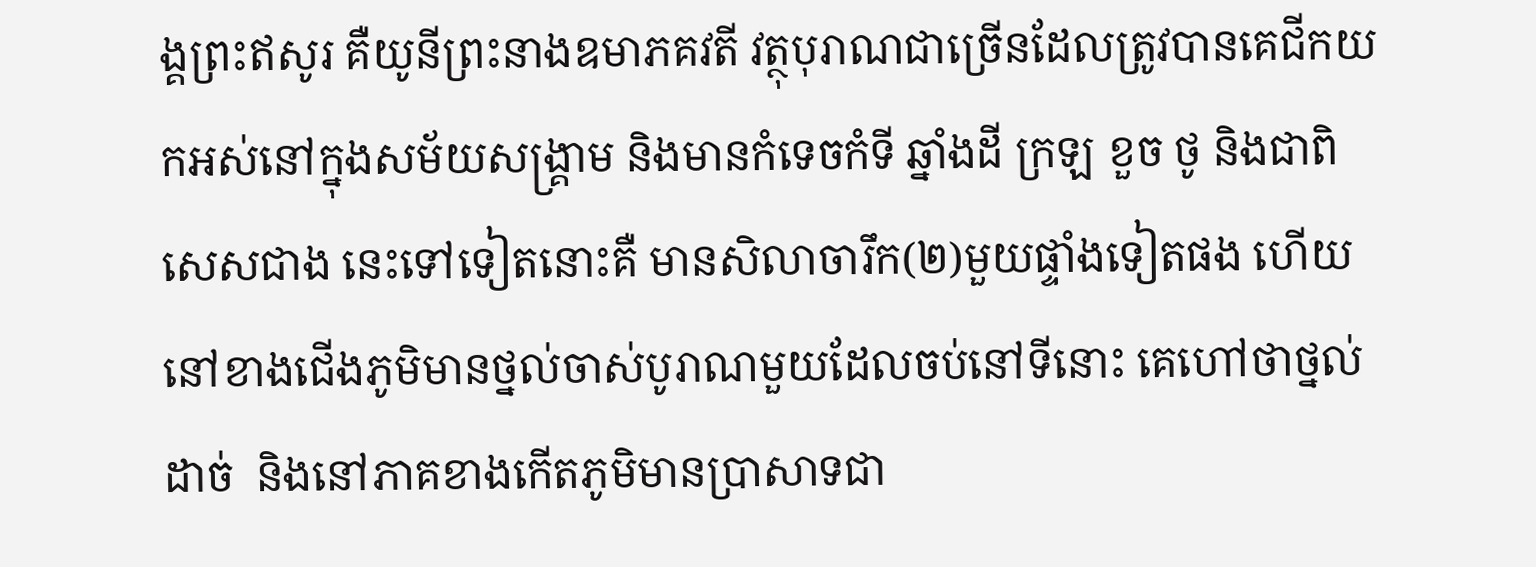ង្គព្រះឥសូរ គឺយូនីព្រះនាងឧមាភគវតី វត្ថុបុរាណជាច្រើនដែលត្រូវបានគេជីកយកអស់នៅក្នុងសម័យសង្រ្គាម និងមានកំទេចកំទី ឆ្នាំងដី ក្រឡ ខួច ថូ និងជាពិសេសជាង នេះទៅទៀតនោះគឺ មានសិលាចារឹក(២)មួយផ្ទាំងទៀតផង ហើយនៅខាងជើងភូមិមានថ្នល់ចាស់បូរាណមួយដែលចប់នៅទីនោះ គេហៅថាថ្នល់ដាច់  និងនៅភាគខាងកើតភូមិមានប្រាសាទជា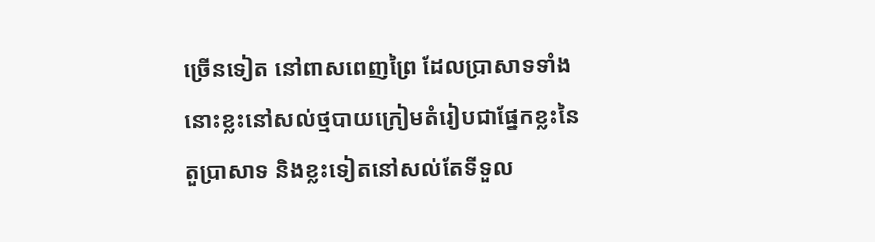ច្រើនទៀត នៅពាសពេញព្រៃ ដែលបា្រសាទទាំងនោះខ្លះនៅសល់ថ្មបាយក្រៀមតំរៀបជាផ្នែកខ្លះនៃតួប្រាសាទ និងខ្លះទៀតនៅសល់តែទីទួល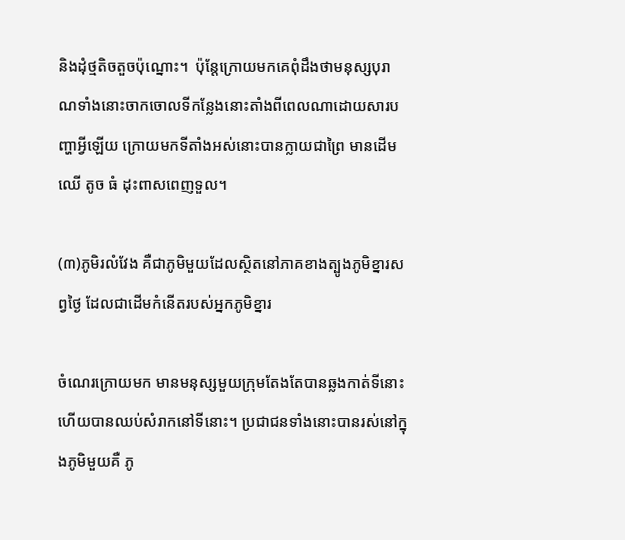និងដុំថ្មតិចតួចប៉ុណ្នោះ។  ប៉ុន្តែក្រោយមកគេពុំដឹងថាមនុស្សបុរាណទាំងនោះចាកចោលទីកន្លែងនោះតាំងពីពេលណាដោយសារបញ្ហាអ្វីឡើយ ក្រោយមកទីតាំងអស់នោះបានក្លាយជាព្រៃ មានដើមឈើ តូច ធំ ដុះពាសពេញទួល។

(៣)ភូមិរលំវែង គឺជាភូមិមួយដែលស្ថិតនៅភាគខាងត្បូងភូមិខ្នារសព្វថ្ងៃ ដែលជាដើមកំនើតរបស់អ្នកភូមិខ្នារ

ចំណេរក្រោយមក មានមនុស្សមួយក្រុមតែងតែបានឆ្លងកាត់ទីនោះ ហើយបានឈប់សំរាកនៅទីនោះ។ ប្រជាជនទាំងនោះបានរស់នៅក្នុងភូមិមួយគឺ ភូ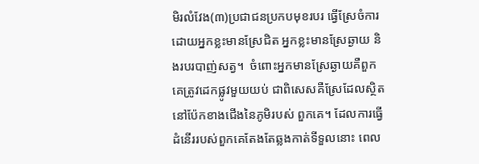មិរលំវែង(៣)ប្រជាជនប្រកបមុខរបរ ធ្វើស្រែចំការដោយអ្នកខ្លះមានស្រែជិត អ្នកខ្លះមានស្រែឆ្ងាយ និងរបរបាញ់សត្វ។  ចំពោះអ្នកមានស្រែឆ្ងាយគឺពួកគេត្រូវដេកផ្លូវមួយយប់ ជាពិសេសគឺស្រែដែលស្ថិតនៅប៉ែកខាងជើងនៃភូមិរបស់ ពួកគេ។ ដែលការធ្វើដំនើររបស់ពួកគេតែងតែឆ្លងកាត់ទីទួលនោះ ពេល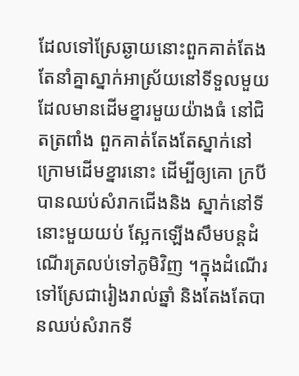ដែលទៅស្រែឆ្ងាយនោះពួកគាត់តែងតែនាំគ្នាស្នាក់អាស្រ័យនៅទីទួលមួយ  ដែលមានដើមខ្នារមួយយ៉ាងធំ នៅជិតត្រពាំង ពួកគាត់តែងតែស្នាក់នៅក្រោមដើមខ្នារនោះ ដើម្បីឲ្យគោ ក្របីបានឈប់សំរាកជើងនិង ស្នាក់នៅទីនោះមួយយប់ ស្អែកឡើងសឹមបន្តដំណើរត្រលប់ទៅភូមិវិញ ។ក្នុងដំណើរទៅស្រែជារៀងរាល់ឆ្នាំ និងតែងតែបានឈប់សំរាកទី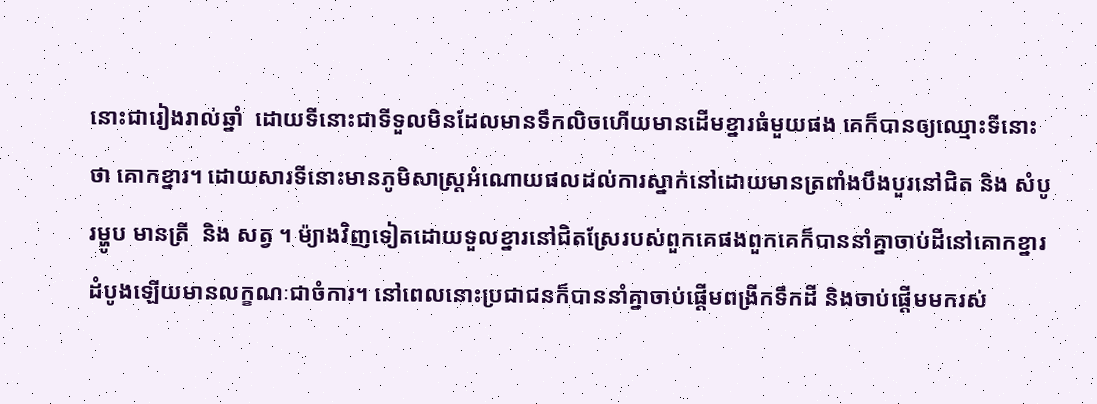នោះជារៀងរាល់ឆ្នាំ  ដោយទីនោះជាទីទួលមិនដែលមានទឹកលិចហើយមានដើមខ្នារធំមួយផង គេក៏បានឲ្យឈ្មោះទីនោះថា គោកខ្នារ។ ដោយសារទីនោះមានភូមិសាស្រ្តអំណោយផលដល់ការស្នាក់នៅដោយមានត្រពាំងបឹងបួរនៅជិត និង សំបូរម្ហូប មានត្រី  និង សត្វ ។ ម៉្យាងវិញទៀតដោយទួលខ្នារនៅជិតស្រែរបស់ពួកគេផងពួកគេក៏បាននាំគ្នាចាប់ដីនៅគោកខ្នារ ដំបូងឡើយមានលក្ខណៈជាចំការ។ នៅពេលនោះប្រជាជនក៏បាននាំគ្នាចាប់ផ្ដើមពង្រីកទឹកដី និងចាប់ផ្ដើមមករស់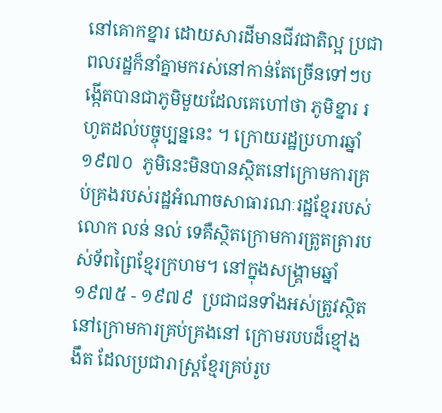នៅគោកខ្នារ ដោយសារដីមានជីវជាតិល្អ ប្រជាពលរដ្ឋក៏នាំគ្នាមករស់នៅកាន់តែច្រើនទៅៗបង្កើតបានជាភូមិមួយដែលគេហៅថា ភូមិខ្នារ រហូតដល់បច្ចុប្បន្ននេះ ។ ក្រោយរដ្ឋប្រហារឆ្នាំ ១៩៧០  ភូមិនេះមិនបានស្ថិតនៅក្រោមការគ្រប់គ្រងរបស់រដ្ឋអំណាចសាធារណៈរដ្ឋខ្មែររបស់លោក លន់ នល់ ទេគឺស្ថិតក្រោមការត្រូតត្រារបស់ទ័ពព្រៃខ្មែរក្រហម។ នៅក្នុងសង្គ្រាមឆ្នាំ ១៩៧៥ - ១៩៧៩  ប្រជាជនទាំងអស់ត្រូវស្ថិត នៅក្រោមការគ្រប់គ្រងនៅ ក្រោមរបបដ៏ខ្មៅងងឹត ដែលប្រជារាស្ត្រខ្មែរគ្រប់រូប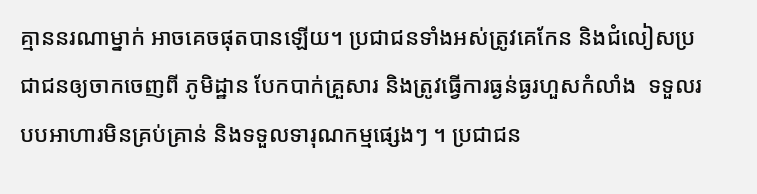គ្មាននរណាម្នាក់ អាចគេចផុតបានឡើយ។ ប្រជាជនទាំងអស់ត្រូវគេកែន និងជំលៀសប្រជាជនឲ្យចាកចេញពី ភូមិដ្ឋាន បែកបាក់គ្រួសារ និងត្រូវធ្វើការធ្ងន់ធ្ងរហួសកំលាំង  ទទួលរបបអាហារមិនគ្រប់គ្រាន់ និងទទួលទារុណកម្មផ្សេងៗ ។ ប្រជាជន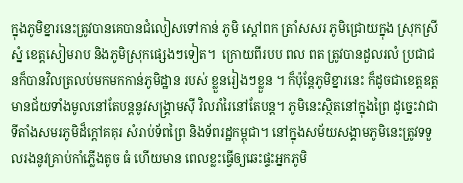ក្នុងភូមិខ្នារនេះត្រូវបានគេបានជំលៀសទៅកាន់ ភូមិ ស្ដៅពក ត្រាំសសរ ភូមិជ្រោយក្នុង ស្រុកស្រីស្នំ ខេត្តសៀមរាប និងភូមិស្រុកផ្សេងៗទៀត។  ក្រោយពីរបប ពល ពត ត្រូវបានដួលរលំ ប្រជាជនក៏បានវិលត្រលប់មកមកកាន់ភូមិដ្ឋាន របស់ ខ្លួនរៀងៗខ្លួន ។ ក៏ប៉ុន្តែភូមិខ្នារនេះ ក៏ដូចជាខេត្តឧត្តមានជ័យទាំងមូលនៅតែបន្តនូវសង្គ្រាមស៊ី វិលរាំរៃនៅតែបន្ត។ ភូមិនេះស្ថិតនៅក្នុងព្រៃ ដូច្នេះវាជាទីតាំងសមរភូមិដ៏ក្ដៅគគុរ សំរាប់ទ័ពព្រៃ និងទ័ពរដ្ឋកម្ពុជា។ នៅក្នុងសម័យសង្គាមភូមិនេះត្រូវទទួលរងនូវគ្រាប់កាំភ្លើងតូច ធំ ហើយមាន ពេលខ្លះធ្វើឲ្យឆេះផ្ទះអ្នកភូមិ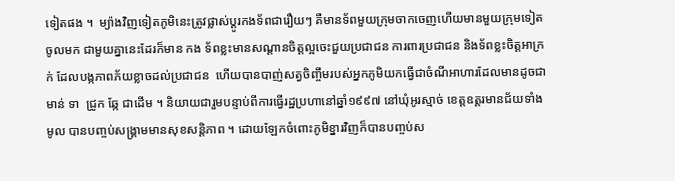ទៀតផង ។  ម្យ៉ាងវិញទៀតភូមិនេះត្រូវផ្លាស់ប្ដូរកងទ័ពជារឿយៗ គឺមានទ័ពមួយក្រុមចាកចេញហើយមានមួយក្រុមទៀតចូលមក ជាមួយគ្នានេះដែរក៏មាន កង ទ័ពខ្លះមានសណ្ដានចិត្តល្អចេះជួយប្រជាជន ការពារប្រជាជន និងទ័ពខ្លះចិត្តអាក្រក់ ដែលបង្កភាពភ័យខ្លាចដល់ប្រជាជន  ហើយបានបាញ់សត្វចិញ្ចឹមរបស់អ្នកភូមិយកធ្វើជាចំណីអាហារដែលមានដូចជា មាន់ ទា  ជ្រូក ឆ្កែ ជាដើម ។ និយាយជារួមបន្ទាប់ពីការធ្វើរដ្ឋប្រហានៅឆ្នាំ១៩៩៧ នៅឃុំអូរស្មាច់ ខេត្តឧត្តរមានជ័យទាំងមូល បានបញ្ចប់សង្រ្គាមមានសុខសន្តិភាព ។ ដោយឡែកចំពោះភូមិខ្នារវិញក៏បានបញ្ចប់ស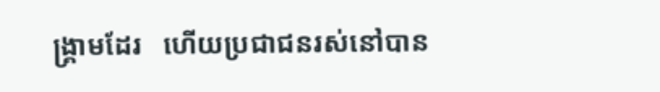ង្គ្រាមដែរ   ហើយប្រជាជនរស់នៅបាន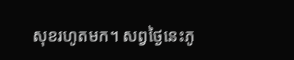សុខរហូតមក។ សព្វថ្ងៃនេះភូ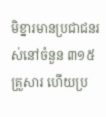មិខ្នារមានប្រជាជនរស់នៅចំនួន ៣១៥ គ្រួសារ ហើយប្រ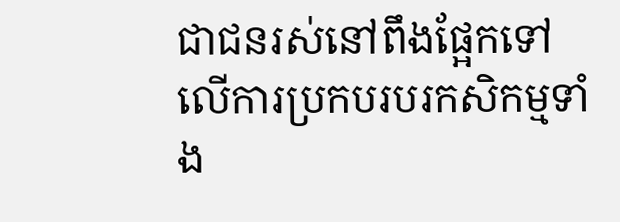ជាជនរស់នៅពឹងផ្អែកទៅលើការប្រកបរបរកសិកម្មទាំង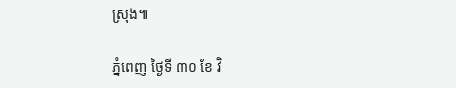ស្រុង៕

ភ្នំពេញ ថ្ងៃទី ៣០ ខែ វិ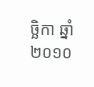ច្ឆិកា ឆ្នាំ ២០១០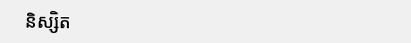និស្សិត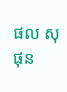ផល សុផុន